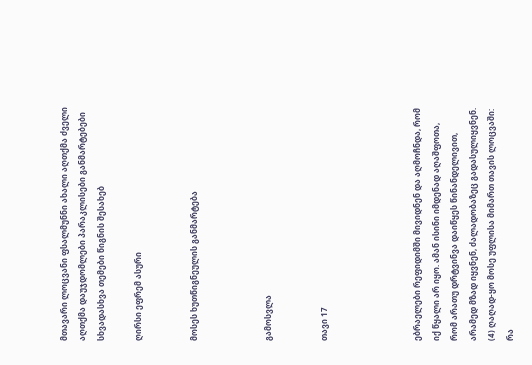მთავარი ლოცვანი ფსალმუნნი ახალი აღთქმა ძველი აღთქმა დაუჯდომლები პარაკლისები განმარტებები სხვადასხვა თემები წიგნის შესახებ

ღირსი ეფრემ ასური


მოსეს ხუთწიგნეულის განმარტება



გამოსვლა


თავი 17




ებრაელები რეფიდიმში მივიდნენ და აღმოჩნდა, რომ იქ წყალი არ იყო. ამან ისინი იმდენად აღაშფოთა, რომ არათუ დრტვინვა დაიწყეს წინანდელივით, არამედ მზად იყვნენ, ძალადობაზეც გადასულიყვნენ. (4) ღაღად-ყო მოსე უფლისა მიმართ თავის ლოცვაში: რა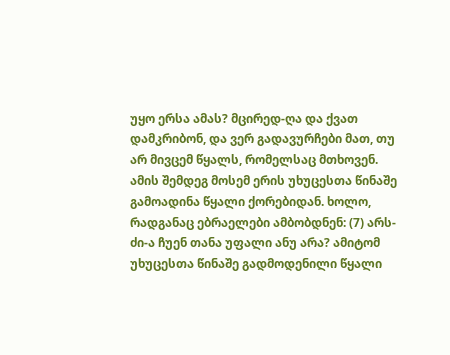უყო ერსა ამას? მცირედ-ღა და ქვათ დამკრიბონ, და ვერ გადავურჩები მათ, თუ არ მივცემ წყალს, რომელსაც მთხოვენ. ამის შემდეგ მოსემ ერის უხუცესთა წინაშე გამოადინა წყალი ქორებიდან. ხოლო, რადგანაც ებრაელები ამბობდნენ: (7) არს-ძი-ა ჩუენ თანა უფალი ანუ არა? ამიტომ უხუცესთა წინაშე გადმოდენილი წყალი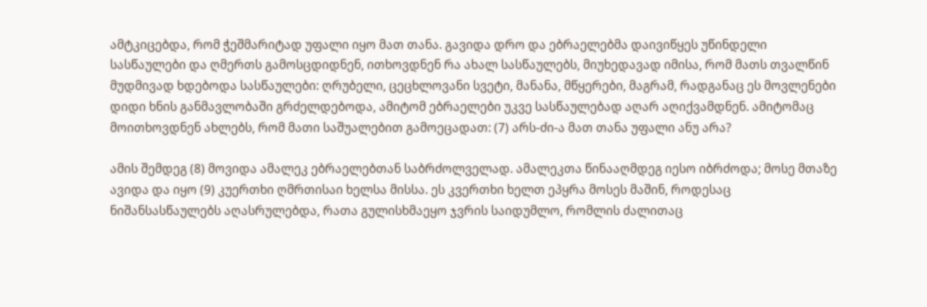ამტკიცებდა, რომ ჭეშმარიტად უფალი იყო მათ თანა. გავიდა დრო და ებრაელებმა დაივიწყეს უწინდელი სასწაულები და ღმერთს გამოსცდიდნენ, ითხოვდნენ რა ახალ სასწაულებს, მიუხედავად იმისა, რომ მათს თვალწინ მუდმივად ხდებოდა სასწაულები: ღრუბელი, ცეცხლოვანი სვეტი, მანანა, მწყერები, მაგრამ, რადგანაც ეს მოვლენები დიდი ხნის განმავლობაში გრძელდებოდა, ამიტომ ებრაელები უკვე სასწაულებად აღარ აღიქვამდნენ. ამიტომაც მოითხოვდნენ ახლებს, რომ მათი საშუალებით გამოეცადათ: (7) არს-ძი-ა მათ თანა უფალი ანუ არა?

ამის შემდეგ (8) მოვიდა ამალეკ ებრაელებთან საბრძოლველად. ამალეკთა წინააღმდეგ იესო იბრძოდა; მოსე მთაზე ავიდა და იყო (9) კუერთხი ღმრთისაი ხელსა მისსა. ეს კვერთხი ხელთ ეპყრა მოსეს მაშინ, როდესაც ნიშანსასწაულებს აღასრულებდა, რათა გულისხმაეყო ჯვრის საიდუმლო, რომლის ძალითაც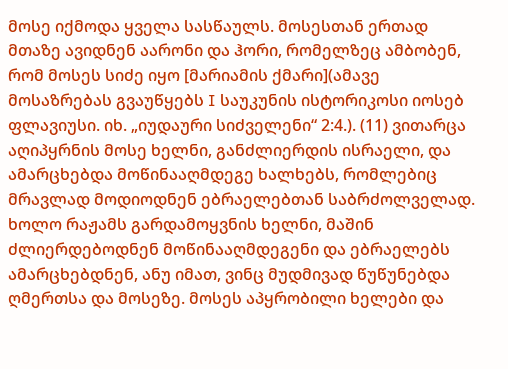მოსე იქმოდა ყველა სასწაულს. მოსესთან ერთად მთაზე ავიდნენ აარონი და ჰორი, რომელზეც ამბობენ, რომ მოსეს სიძე იყო [მარიამის ქმარი](ამავე მოსაზრებას გვაუწყებს I საუკუნის ისტორიკოსი იოსებ ფლავიუსი. იხ. „იუდაური სიძველენი“ 2:4.). (11) ვითარცა აღიპყრნის მოსე ხელნი, განძლიერდის ისრაელი, და ამარცხებდა მოწინააღმდეგე ხალხებს, რომლებიც მრავლად მოდიოდნენ ებრაელებთან საბრძოლველად. ხოლო რაჟამს გარდამოყვნის ხელნი, მაშინ ძლიერდებოდნენ მოწინააღმდეგენი და ებრაელებს ამარცხებდნენ, ანუ იმათ, ვინც მუდმივად წუწუნებდა ღმერთსა და მოსეზე. მოსეს აპყრობილი ხელები და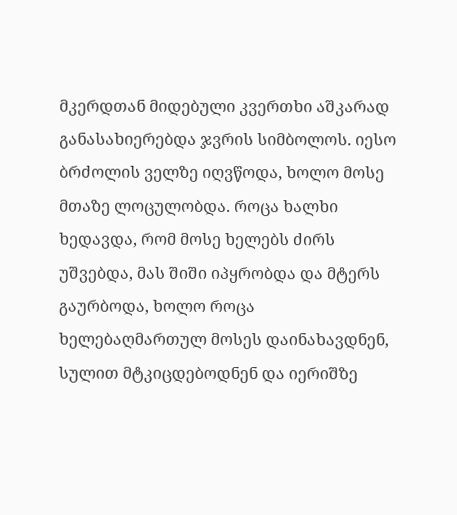მკერდთან მიდებული კვერთხი აშკარად განასახიერებდა ჯვრის სიმბოლოს. იესო ბრძოლის ველზე იღვწოდა, ხოლო მოსე მთაზე ლოცულობდა. როცა ხალხი ხედავდა, რომ მოსე ხელებს ძირს უშვებდა, მას შიში იპყრობდა და მტერს გაურბოდა, ხოლო როცა ხელებაღმართულ მოსეს დაინახავდნენ, სულით მტკიცდებოდნენ და იერიშზე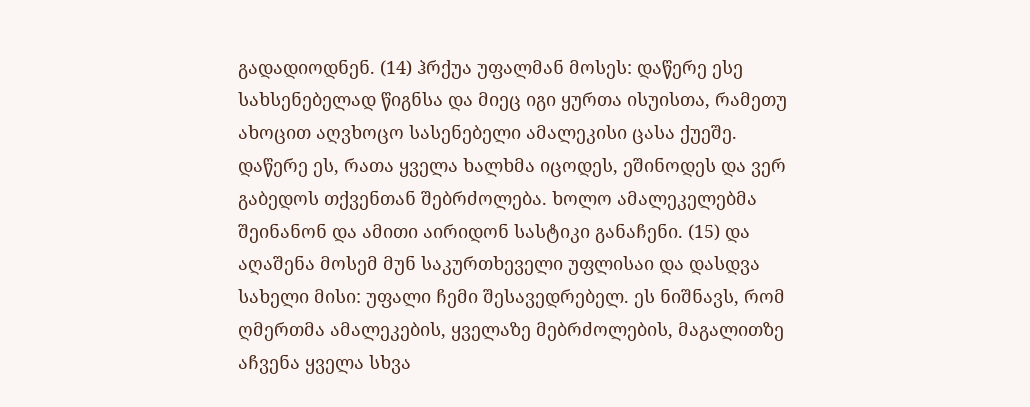გადადიოდნენ. (14) ჰრქუა უფალმან მოსეს: დაწერე ესე სახსენებელად წიგნსა და მიეც იგი ყურთა ისუისთა, რამეთუ ახოცით აღვხოცო სასენებელი ამალეკისი ცასა ქუეშე. დაწერე ეს, რათა ყველა ხალხმა იცოდეს, ეშინოდეს და ვერ გაბედოს თქვენთან შებრძოლება. ხოლო ამალეკელებმა შეინანონ და ამითი აირიდონ სასტიკი განაჩენი. (15) და აღაშენა მოსემ მუნ საკურთხეველი უფლისაი და დასდვა სახელი მისი: უფალი ჩემი შესავედრებელ. ეს ნიშნავს, რომ ღმერთმა ამალეკების, ყველაზე მებრძოლების, მაგალითზე აჩვენა ყველა სხვა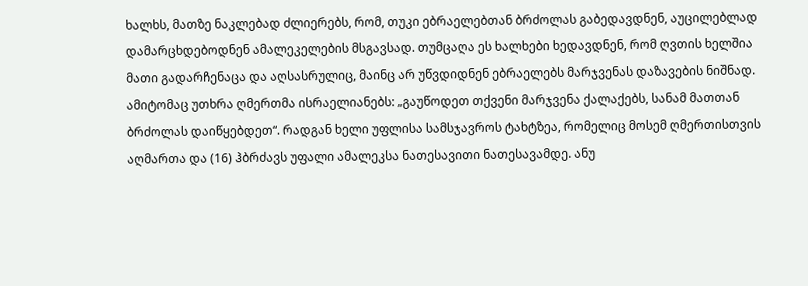ხალხს, მათზე ნაკლებად ძლიერებს, რომ, თუკი ებრაელებთან ბრძოლას გაბედავდნენ, აუცილებლად დამარცხდებოდნენ ამალეკელების მსგავსად. თუმცაღა ეს ხალხები ხედავდნენ, რომ ღვთის ხელშია მათი გადარჩენაცა და აღსასრულიც, მაინც არ უწვდიდნენ ებრაელებს მარჯვენას დაზავების ნიშნად. ამიტომაც უთხრა ღმერთმა ისრაელიანებს: „გაუწოდეთ თქვენი მარჯვენა ქალაქებს, სანამ მათთან ბრძოლას დაიწყებდეთ“. რადგან ხელი უფლისა სამსჯავროს ტახტზეა, რომელიც მოსემ ღმერთისთვის აღმართა და (16) ჰბრძავს უფალი ამალეკსა ნათესავითი ნათესავამდე. ანუ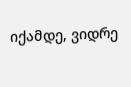იქამდე, ვიდრე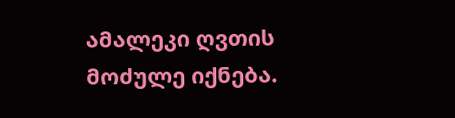ამალეკი ღვთის მოძულე იქნება.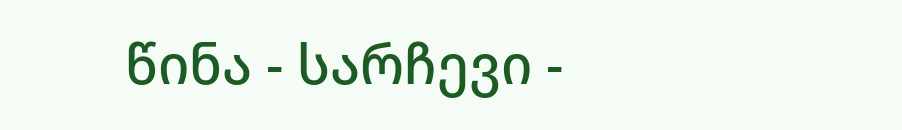წინა - სარჩევი -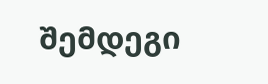შემდეგი